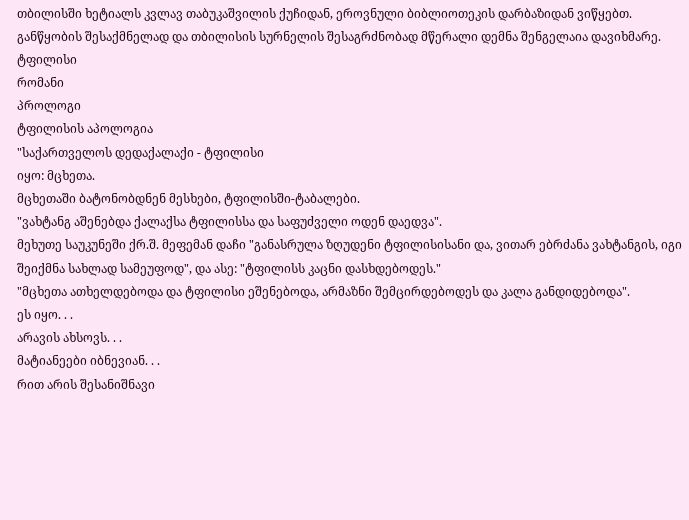თბილისში ხეტიალს კვლავ თაბუკაშვილის ქუჩიდან, ეროვნული ბიბლიოთეკის დარბაზიდან ვიწყებთ. განწყობის შესაქმნელად და თბილისის სურნელის შესაგრძნობად მწერალი დემნა შენგელაია დავიხმარე.
ტფილისი
რომანი
პროლოგი
ტფილისის აპოლოგია
"საქართველოს დედაქალაქი - ტფილისი
იყო: მცხეთა.
მცხეთაში ბატონობდნენ მესხები, ტფილისში-ტაბალები.
"ვახტანგ აშენებდა ქალაქსა ტფილისსა და საფუძველი ოდენ დაედვა".
მეხუთე საუკუნეში ქრ.შ. მეფემან დაჩი "განასრულა ზღუდენი ტფილისისანი და, ვითარ ებრძანა ვახტანგის, იგი შეიქმნა სახლად სამეუფოდ", და ასე: "ტფილისს კაცნი დასხდებოდეს."
"მცხეთა ათხელდებოდა და ტფილისი ეშენებოდა, არმაზნი შემცირდებოდეს და კალა განდიდებოდა".
ეს იყო. . .
არავის ახსოვს. . .
მატიანეები იბნევიან. . .
რით არის შესანიშნავი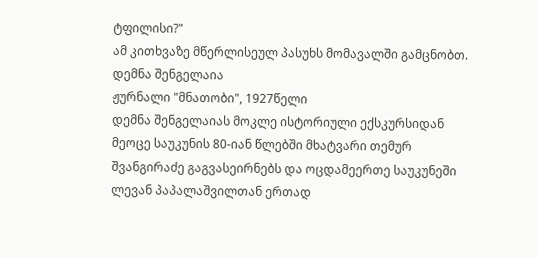ტფილისი?"
ამ კითხვაზე მწერლისეულ პასუხს მომავალში გამცნობთ.
დემნა შენგელაია
ჟურნალი "მნათობი", 1927წელი
დემნა შენგელაიას მოკლე ისტორიული ექსკურსიდან მეოცე საუკუნის 80-იან წლებში მხატვარი თემურ შვანგირაძე გაგვასეირნებს და ოცდამეერთე საუკუნეში ლევან პაპალაშვილთან ერთად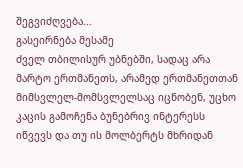შეგვიძღვება...
გასეირნება მესამე
ძველ თბილისურ უბნებში, სადაც არა მარტო ერთმანეთს, არამედ ერთმანეთთან მიმსვლელ-მომსვლელსაც იცნობენ, უცხო კაცის გამოჩენა ბუნებრივ ინტერესს იწვევს და თუ ის მოლბერტს მხრიდან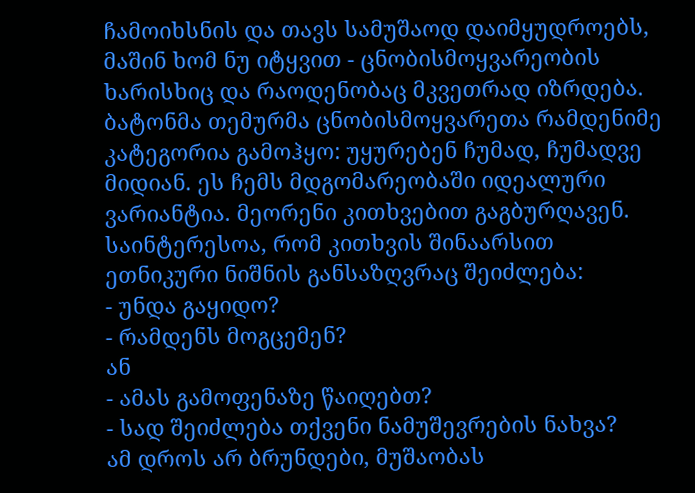ჩამოიხსნის და თავს სამუშაოდ დაიმყუდროებს, მაშინ ხომ ნუ იტყვით - ცნობისმოყვარეობის ხარისხიც და რაოდენობაც მკვეთრად იზრდება. ბატონმა თემურმა ცნობისმოყვარეთა რამდენიმე კატეგორია გამოჰყო: უყურებენ ჩუმად, ჩუმადვე მიდიან. ეს ჩემს მდგომარეობაში იდეალური ვარიანტია. მეორენი კითხვებით გაგბურღავენ. საინტერესოა, რომ კითხვის შინაარსით ეთნიკური ნიშნის განსაზღვრაც შეიძლება:
- უნდა გაყიდო?
- რამდენს მოგცემენ?
ან
- ამას გამოფენაზე წაიღებთ?
- სად შეიძლება თქვენი ნამუშევრების ნახვა?
ამ დროს არ ბრუნდები, მუშაობას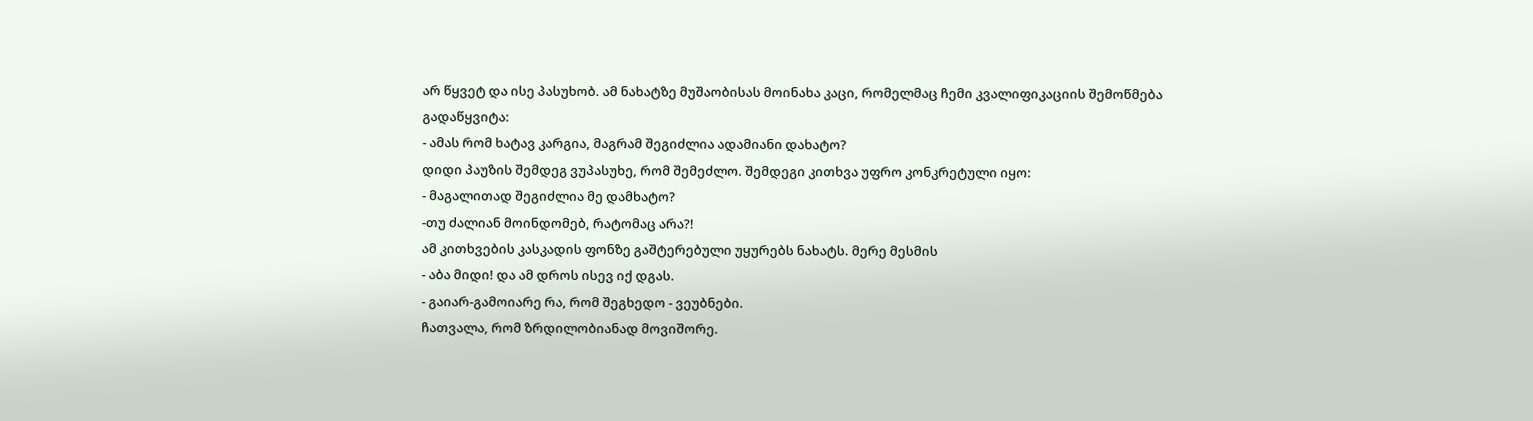არ წყვეტ და ისე პასუხობ. ამ ნახატზე მუშაობისას მოინახა კაცი, რომელმაც ჩემი კვალიფიკაციის შემოწმება გადაწყვიტა:
- ამას რომ ხატავ კარგია, მაგრამ შეგიძლია ადამიანი დახატო?
დიდი პაუზის შემდეგ ვუპასუხე, რომ შემეძლო. შემდეგი კითხვა უფრო კონკრეტული იყო:
- მაგალითად შეგიძლია მე დამხატო?
-თუ ძალიან მოინდომებ, რატომაც არა?!
ამ კითხვების კასკადის ფონზე გაშტერებული უყურებს ნახატს. მერე მესმის
- აბა მიდი! და ამ დროს ისევ იქ დგას.
- გაიარ-გამოიარე რა, რომ შეგხედო - ვეუბნები.
ჩათვალა, რომ ზრდილობიანად მოვიშორე.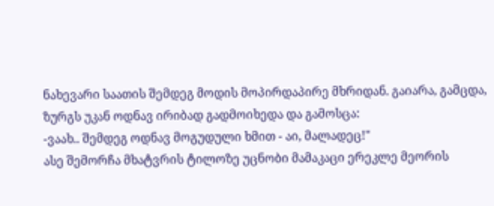ნახევარი საათის შემდეგ მოდის მოპირდაპირე მხრიდან. გაიარა, გამცდა, ზურგს უკან ოდნავ ირიბად გადმოიხედა და გამოსცა:
-ვაახ.. შემდეგ ოდნავ მოგუდული ხმით - აი, მალადეც!"
ასე შემორჩა მხატვრის ტილოზე უცნობი მამაკაცი ერეკლე მეორის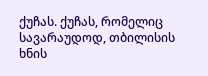ქუჩას. ქუჩას, რომელიც სავარაუდოდ, თბილისის ხნის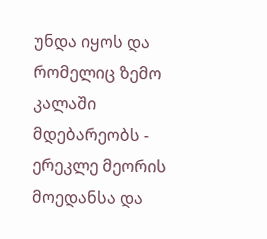უნდა იყოს და რომელიც ზემო კალაში მდებარეობს - ერეკლე მეორის მოედანსა და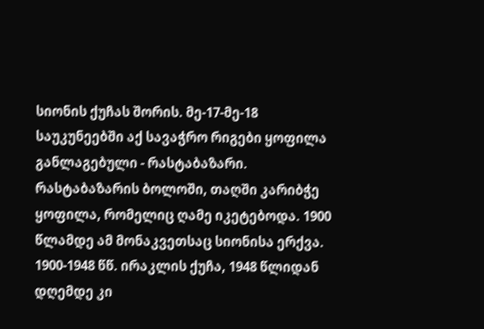სიონის ქუჩას შორის. მე-17-მე-18 საუკუნეებში აქ სავაჭრო რიგები ყოფილა განლაგებული - რასტაბაზარი. რასტაბაზარის ბოლოში, თაღში კარიბჭე ყოფილა, რომელიც ღამე იკეტებოდა. 1900 წლამდე ამ მონაკვეთსაც სიონისა ერქვა. 1900-1948 წწ. ირაკლის ქუჩა, 1948 წლიდან დღემდე კი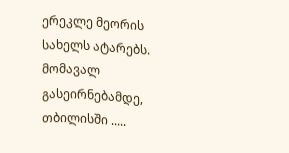ერეკლე მეორის სახელს ატარებს.
მომავალ გასეირნებამდე, თბილისში .....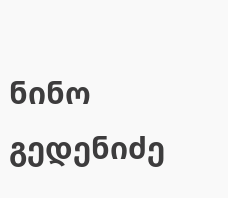ნინო გედენიძე